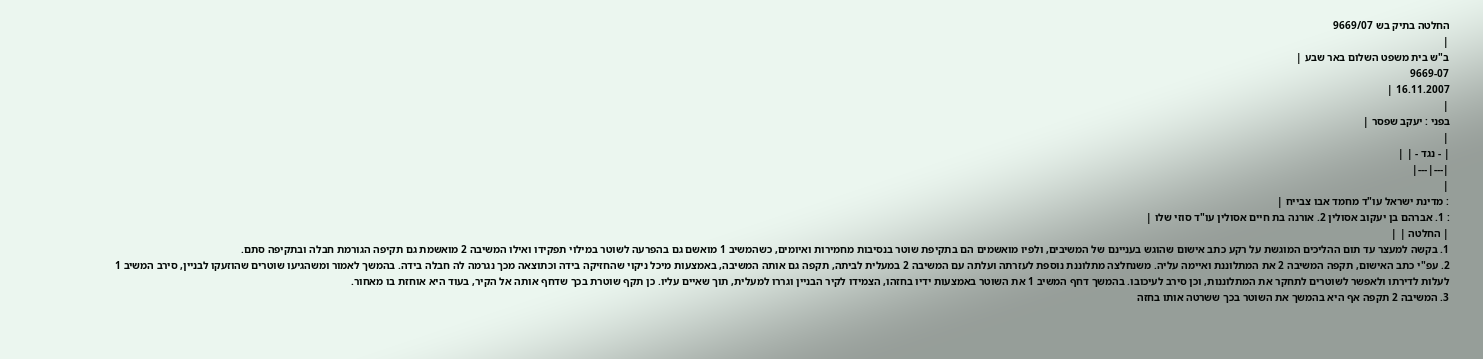החלטה בתיק בש 9669/07
|
ב"ש בית משפט השלום באר שבע |
9669-07
16.11.2007 |
|
בפני : יעקב שפסר |
|
| - נגד - | |
|---|---|
|
: מדינת ישראל עו"ד מחמד אבו צבייח |
: 1. אברהם בן יעקוב אסולין 2. אורנה בת חיים אסולין עו"ד סוזי שלו |
| החלטה | |
1. בקשה למעצר עד תום ההליכים המוגשת על רקע כתב אישום שהוגש בעניינם של המשיבים, ולפיו מואשמים הם בתקיפת שוטר בנסיבות מחמירות ואיומים, כשהמשיב 1 מואשם גם בהפרעה לשוטר במילוי תפקידו ואילו המשיבה 2 מואשמת גם תקיפה הגורמת חבלה ובתקיפה סתם.
2. עפ"י כתב האישום, תקפה המשיבה 2 את המתלוננת ואיימה עליה. משנחלצה מתלוננת נוספת לעזרתה ועלתה עם המשיבה 2 במעלית לביתה, תקפה גם אותה המשיבה, באמצעות מיכל ניקוי שהחזיקה בידה וכתוצאה מכך נגרמה לה חבלה בידה. בהמשך לאמור ומשהגיעו שוטרים שהוזעקו לבניין, סירב המשיב 1 לעלות לדירתו ולאפשר לשוטרים לתחקר את המתלוננות, וכן סירב לעיכובו. בהמשך דחף המשיב 1 את השוטר באמצעות ידיו בחזהו, הצמידו לקיר הבניין וגררו למעלית, תוך שאיים עליו. כן תקף שוטרת בכך שדחף אותה אל הקיר, בעוד היא אוחזת בו מאחור.
3. המשיבה 2 תקפה אף היא בהמשך את השוטר בכך ששרטה אותו בחזה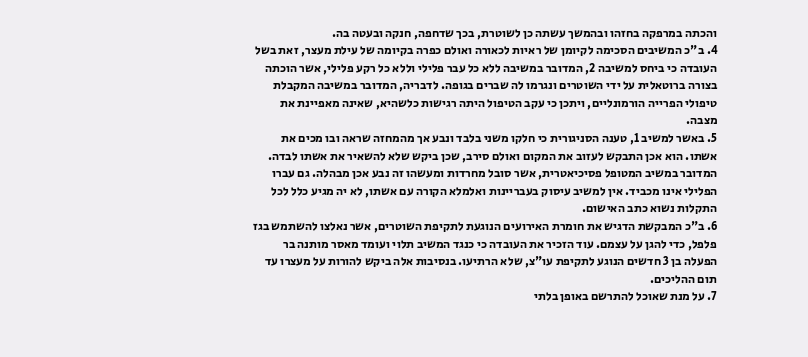והכתה במרפקה בחזהו ובהמשך עשתה כן לשוטרת, בכך שדחפה, חנקה ובעטה בה.
4. ב"כ המשיבים הסכימה לקיומן של ראיות לכאורה ואולם כפרה בקיומה של עילת מעצר, זאת בשל העובדה כי ביחס למשיבה 2, המדובר במשיבה ללא כל עבר פלילי וללא כל רקע פלילי, אשר הוכתה בצורה ברוטאלית על ידי השוטרים ונגרמו לה שברים בגופה. לדבריה, המדובר במשיבה המקבלת טיפולי הפרייה הורמונליים, ויתכן כי עקב הטיפול היתה רגישות כלשהיא, שאינה מאפיינת את מצבה.
5. באשר למשיב 1, טענה הסניגורית כי חלקו משני בלבד ונבע אך מהמחזה שראה ובו מכים את אשתו. הוא אכן התבקש לעזוב את המקום ואולם סירב, שכן ביקש שלא להשאיר את אשתו לבדה. המדובר במשיב המטופל פסיכיאטרית, אשר סובל מחרדות ומעשהו זה נבע אכן מבהלה. גם עברו הפלילי אינו מכביד. אין למשיב עיסוק בעבריינות ואלמלא הקורה עם אשתו, לא יה מגיע כלל לכל התקלות נשוא כתב האישום.
6. ב"כ המבקשת הדגיש את חומרת האירועים הנוגעת לתקיפת השוטרים, אשר נאלצו להשתמש בגז פלפל, כדי להגן על עצמם. עוד הזכיר את העובדה כי כנגד המשיב תלוי ועומד מאסר מותנה בר הפעלה בן 3 חדשים הנוגע לתקיפת עו"צ, שלא הרתיעו. בנסיבות אלה ביקש להורות על מעצרו עד תום ההליכים.
7. על מנת שאוכל להתרשם באופן בלתי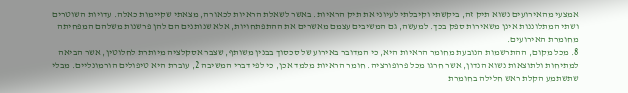אמצעי מהאירועים נשוא תיק זה, ביקשתי וקיבלתי לעיוני את תיק הראיות. באשר לשאלת הראיות לכאורה, מצאתי שקיימות כאלה. עדויות השוטרים ושתי המתלוננות אינן משאירות ספק בכך. למעשה, גם המשיבים עצמם מאשרים את ההתפתחויות, אלא שנותנים הם להן פרשנות משלהם המפחיתה מחומרת האירועים.
8. מכל מקום, ההתרשמות הנובעת מחומר הראיות היא, כי המדובר באירוע של סכסוך בבנין משותף, שצבר אסקלציה מיותרת לחלוטין, אשר הביאה למתיחות ולתוצאות נשוא הנדון, אשר חרגו מכל פרופורציה. חומר הראיות מלמד אכן, כי לפי דברי המשיבה 2, עוברת היא טיפולים הורמונליים. מבלי שתשתמע הקלת ראש חלילה בחומרת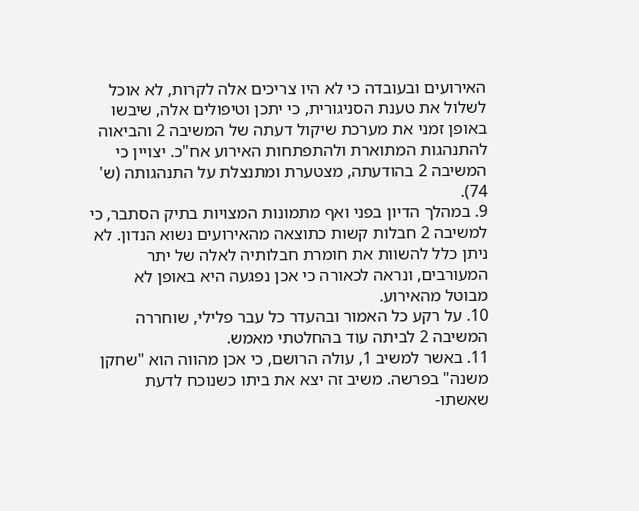האירועים ובעובדה כי לא היו צריכים אלה לקרות, לא אוכל לשלול את טענת הסניגורית, כי יתכן וטיפולים אלה, שיבשו באופן זמני את מערכת שיקול דעתה של המשיבה 2 והביאוה להתנהגות המתוארת ולהתפתחות האירוע אח"כ. יצויין כי המשיבה 2 בהודעתה, מצטערת ומתנצלת על התנהגותה (ש' 74).
9. במהלך הדיון בפני ואף מתמונות המצויות בתיק הסתבר, כי למשיבה 2 חבלות קשות כתוצאה מהאירועים נשוא הנדון. לא ניתן כלל להשוות את חומרת חבלותיה לאלה של יתר המעורבים, ונראה לכאורה כי אכן נפגעה היא באופן לא מבוטל מהאירוע.
10. על רקע כל האמור ובהעדר כל עבר פלילי, שוחררה המשיבה 2 לביתה עוד בהחלטתי מאמש.
11. באשר למשיב 1, עולה הרושם, כי אכן מהווה הוא "שחקן משנה" בפרשה. משיב זה יצא את ביתו כשנוכח לדעת שאשתו-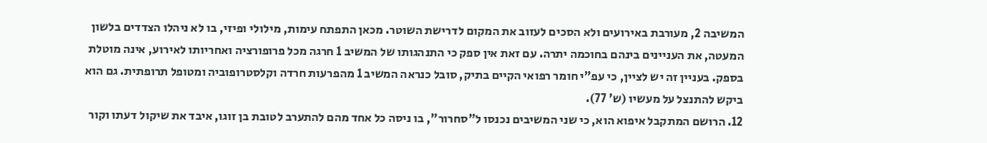המשיבה 2, מעורבת באירועים ולא הסכים לעזוב את המקום לדרישת השוטר. מכאן התפתח עימות, מילולי ופיזי, בו לא ניהלו הצדדים בלשון המעטה, את העניינים בינהם בחוכמה יתרה. עם זאת אין ספק כי התנהגותו של המשיב 1 חרגה מכל פרופורציה ואחריותו לאירוע, אינה מוטלת בספק. בעניין זה יש לציין, כי עפ"י חומר רפואי הקיים בתיק, סובל כנראה המשיב 1 מהפרעות חרדה וקלסטרופוביה ומטופל תרופתית. גם הוא ביקש להתנצל על מעשיו (ש' 77).
12. הרושם המתקבל איפוא הוא, כי שני המשיבים נכנסו ל"סחרור", בו ניסה כל אחד מהם להתערב לטובת בן זוגו, איבד את שיקול דעתו וקור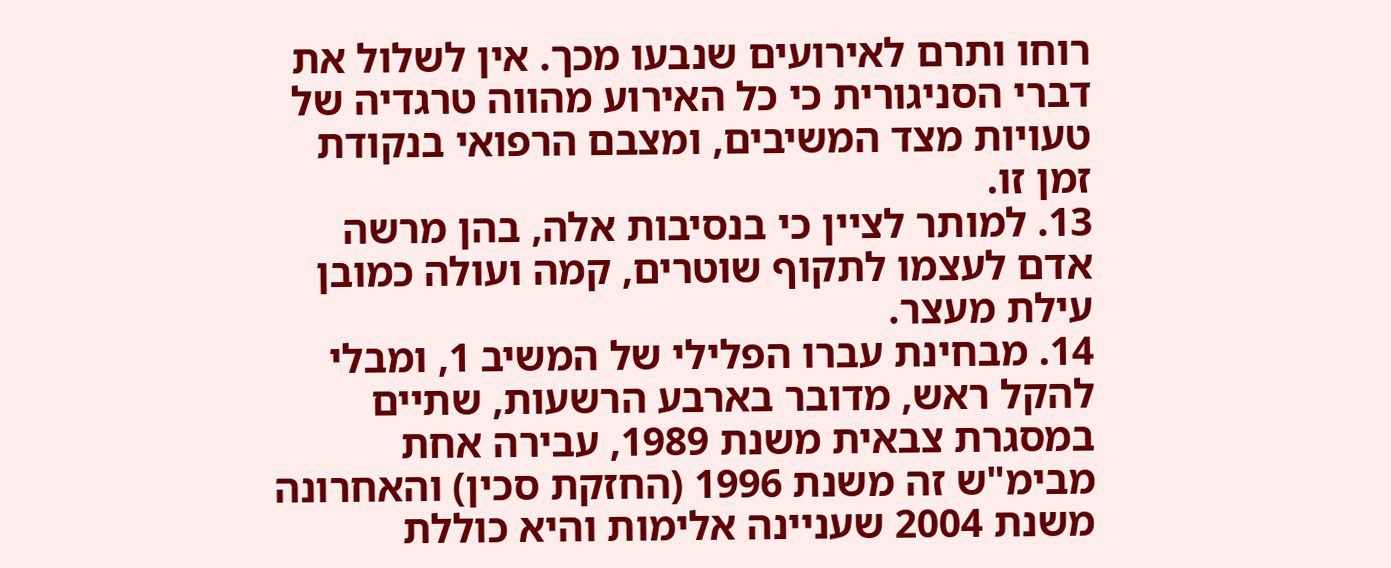רוחו ותרם לאירועים שנבעו מכך. אין לשלול את דברי הסניגורית כי כל האירוע מהווה טרגדיה של טעויות מצד המשיבים, ומצבם הרפואי בנקודת זמן זו.
13. למותר לציין כי בנסיבות אלה, בהן מרשה אדם לעצמו לתקוף שוטרים, קמה ועולה כמובן עילת מעצר.
14. מבחינת עברו הפלילי של המשיב 1, ומבלי להקל ראש, מדובר בארבע הרשעות, שתיים במסגרת צבאית משנת 1989, עבירה אחת מבימ"ש זה משנת 1996 (החזקת סכין) והאחרונה משנת 2004 שעניינה אלימות והיא כוללת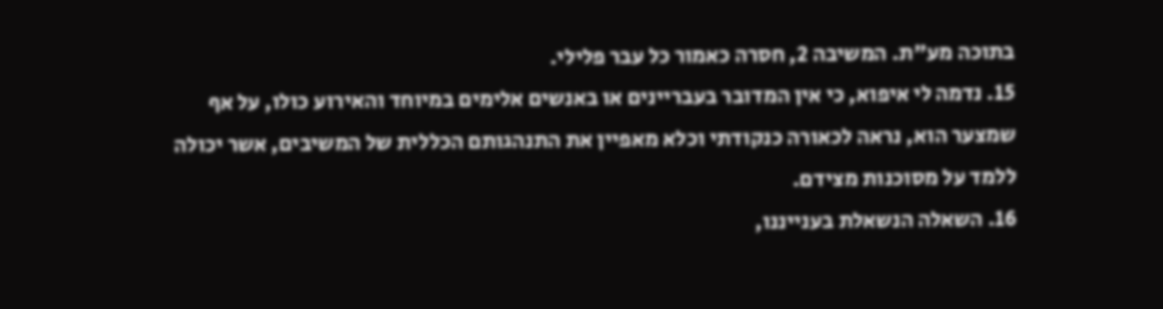בתוכה מע"ת. המשיבה 2, חסרה כאמור כל עבר פלילי.
15. נדמה לי איפוא, כי אין המדובר בעבריינים או באנשים אלימים במיוחד והאירוע כולו, על אף שמצער הוא, נראה לכאורה כנקודתי וכלא מאפיין את התנהגותם הכללית של המשיבים, אשר יכולה ללמד על מסוכנות מצידם.
16. השאלה הנשאלת בענייננו,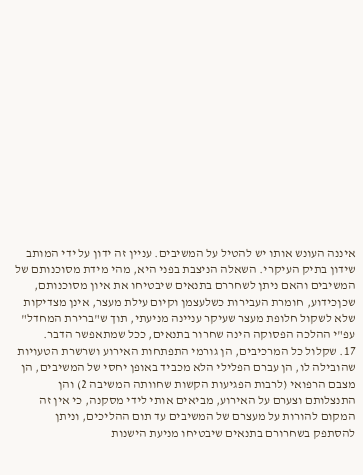איננה העונש אותו יש להטיל על המשיבים. עניין זה ידון על ידי המותב שידון בתיק העיקרי. השאלה הניצבת בפני היא, מהי מידת מסוכנותם של המשיבים והאם ניתן לשחררם בתנאים שיבטיחו את איון מסוכנותם, שכןכידוע, חומרת העבירות כשלעצמן וקיום עילת מעצר, אינן מצדיקות שלא לשקול חלופת מעצר שעיקר עניינה מניעתי, תוך ש"ברירת המחדל" עפ"י ההלכה הפסוקה הינה שחרור בתנאים, ככל שמתאפשר הדבר.
17. שקלול כל המרכיבים, הן גורמי התפתחות האירוע ושרשרת הטעויות שהובילה לו, הן עברם הפלילי הלא מכביד באופן יחסי של המשיבים, הן מצבם הרפואי (לרבות הפגיעות הקשות שחוותה המשיבה 2) והן התנצלותם וצערם על האירוע, מביאים אותי לידי מסקנה, כי אין זה המקום להורות על מעצרם של המשיבים עד תום ההליכים, וניתן להסתפק בשחרורם בתנאים שיבטיחו מניעת הישנות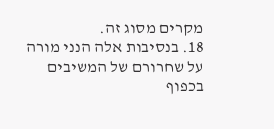מקרים מסוג זה.
18. בנסיבות אלה הנני מורה על שחרורם של המשיבים בכפוף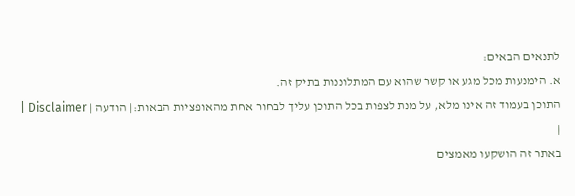לתנאים הבאים:
א. הימנעות מכל מגע או קשר שהוא עם המתלוננות בתיק זה.
התוכן בעמוד זה אינו מלא, על מנת לצפות בכל התוכן עליך לבחור אחת מהאופציות הבאות:| הודעה | Disclaimer |
|
באתר זה הושקעו מאמצים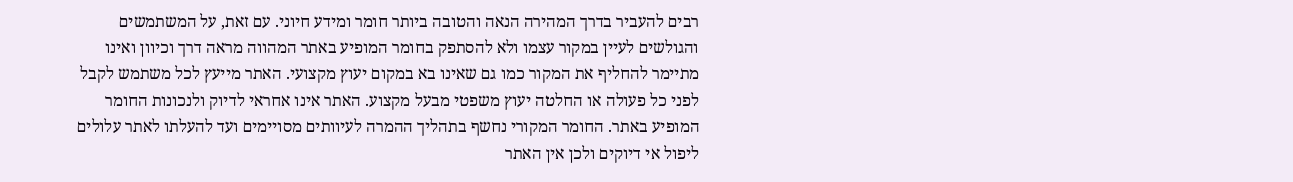רבים להעביר בדרך המהירה הנאה והטובה ביותר חומר ומידע חיוני. עם זאת, על המשתמשים והגולשים לעיין במקור עצמו ולא להסתפק בחומר המופיע באתר המהווה מראה דרך וכיוון ואינו מתיימר להחליף את המקור כמו גם שאינו בא במקום יעוץ מקצועי. האתר מייעץ לכל משתמש לקבל לפני כל פעולה או החלטה יעוץ משפטי מבעל מקצוע. האתר אינו אחראי לדיוק ולנכונות החומר המופיע באתר. החומר המקורי נחשף בתהליך ההמרה לעיוותים מסויימים ועד להעלתו לאתר עלולים ליפול אי דיוקים ולכן אין האתר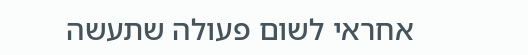אחראי לשום פעולה שתעשה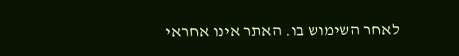לאחר השימוש בו. האתר אינו אחראי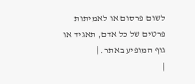לשום פרסום או לאמיתות פרטים של כל אדם, תאגיד או גוף המופיע באתר. |
|